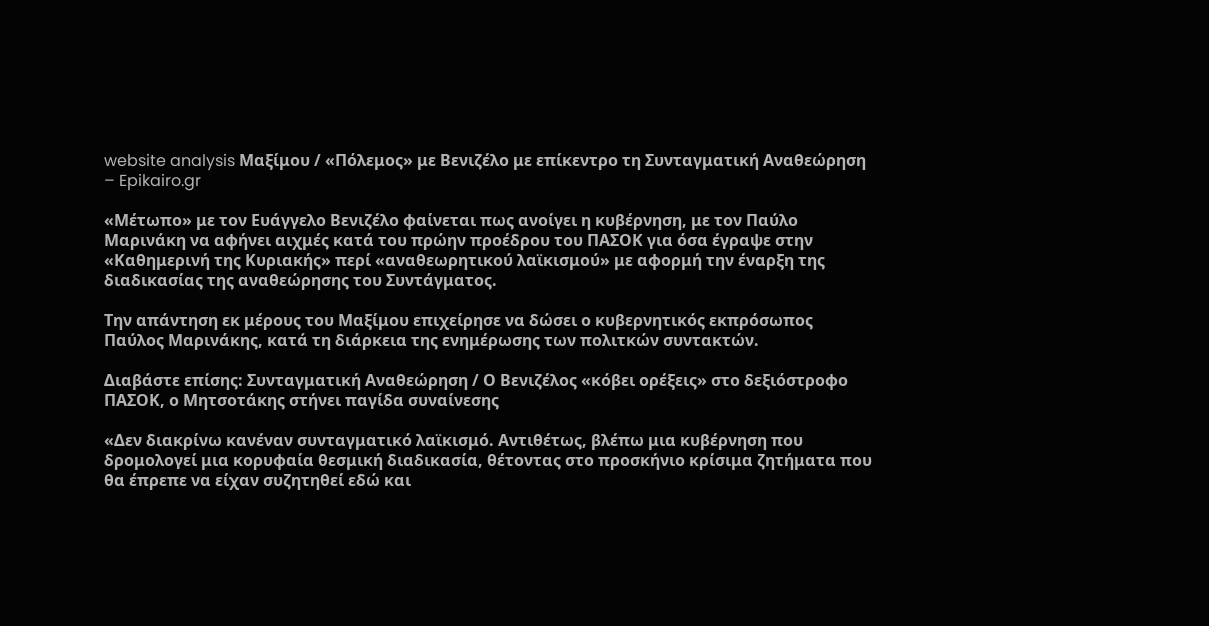website analysis Μαξίμου / «Πόλεμος» με Βενιζέλο με επίκεντρο τη Συνταγματική Αναθεώρηση – Epikairo.gr

«Μέτωπο» με τον Ευάγγελο Βενιζέλο φαίνεται πως ανοίγει η κυβέρνηση, με τον Παύλο Μαρινάκη να αφήνει αιχμές κατά του πρώην προέδρου του ΠΑΣΟΚ για όσα έγραψε στην «Καθημερινή της Κυριακής» περί «αναθεωρητικού λαϊκισμού» με αφορμή την έναρξη της διαδικασίας της αναθεώρησης του Συντάγματος.

Την απάντηση εκ μέρους του Μαξίμου επιχείρησε να δώσει ο κυβερνητικός εκπρόσωπος Παύλος Μαρινάκης, κατά τη διάρκεια της ενημέρωσης των πολιτκών συντακτών.

Διαβάστε επίσης: Συνταγματική Αναθεώρηση / Ο Βενιζέλος «κόβει ορέξεις» στο δεξιόστροφο ΠΑΣΟΚ, ο Μητσοτάκης στήνει παγίδα συναίνεσης

«Δεν διακρίνω κανέναν συνταγματικό λαϊκισμό. Αντιθέτως, βλέπω μια κυβέρνηση που δρομολογεί μια κορυφαία θεσμική διαδικασία, θέτοντας στο προσκήνιο κρίσιμα ζητήματα που θα έπρεπε να είχαν συζητηθεί εδώ και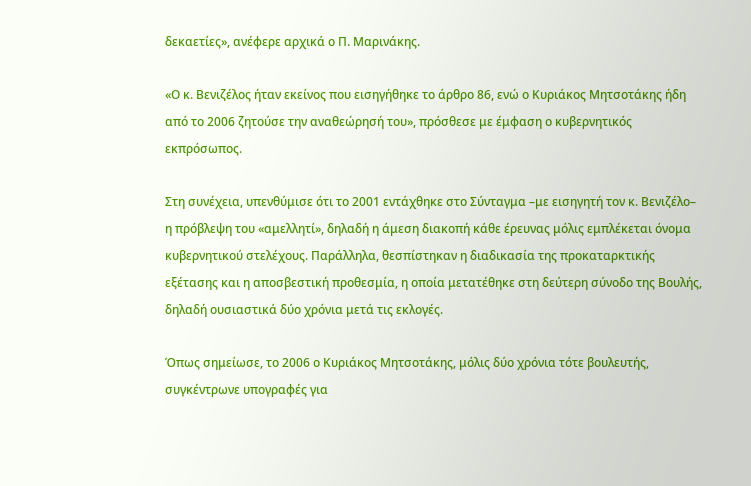δεκαετίες», ανέφερε αρχικά ο Π. Μαρινάκης.

«Ο κ. Βενιζέλος ήταν εκείνος που εισηγήθηκε το άρθρο 86, ενώ ο Κυριάκος Μητσοτάκης ήδη από το 2006 ζητούσε την αναθεώρησή του», πρόσθεσε με έμφαση ο κυβερνητικός εκπρόσωπος.

Στη συνέχεια, υπενθύμισε ότι το 2001 εντάχθηκε στο Σύνταγμα –με εισηγητή τον κ. Βενιζέλο– η πρόβλεψη του «αμελλητί», δηλαδή η άμεση διακοπή κάθε έρευνας μόλις εμπλέκεται όνομα κυβερνητικού στελέχους. Παράλληλα, θεσπίστηκαν η διαδικασία της προκαταρκτικής εξέτασης και η αποσβεστική προθεσμία, η οποία μετατέθηκε στη δεύτερη σύνοδο της Βουλής, δηλαδή ουσιαστικά δύο χρόνια μετά τις εκλογές.

Όπως σημείωσε, το 2006 ο Κυριάκος Μητσοτάκης, μόλις δύο χρόνια τότε βουλευτής, συγκέντρωνε υπογραφές για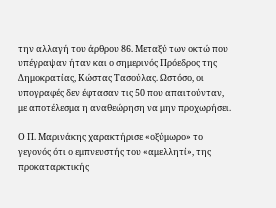την αλλαγή του άρθρου 86. Μεταξύ των οκτώ που υπέγραψαν ήταν και ο σημερινός Πρόεδρος της Δημοκρατίας, Κώστας Τασούλας. Ωστόσο, οι υπογραφές δεν έφτασαν τις 50 που απαιτούνταν, με αποτέλεσμα η αναθεώρηση να μην προχωρήσει.

Ο Π. Μαρινάκης χαρακτήρισε «οξύμωρο» το γεγονός ότι ο εμπνευστής του «αμελλητί», της προκαταρκτικής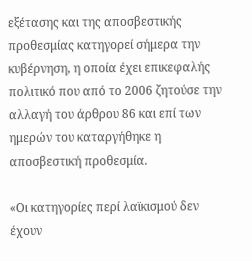εξέτασης και της αποσβεστικής προθεσμίας κατηγορεί σήμερα την κυβέρνηση, η οποία έχει επικεφαλής πολιτικό που από το 2006 ζητούσε την αλλαγή του άρθρου 86 και επί των ημερών του καταργήθηκε η αποσβεστική προθεσμία.

«Οι κατηγορίες περί λαϊκισμού δεν έχουν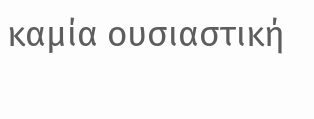καμία ουσιαστική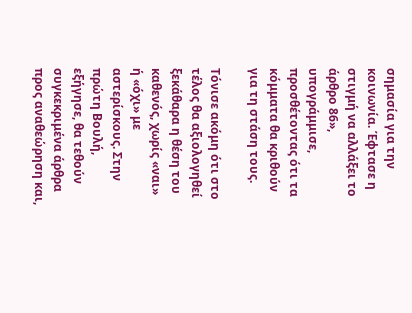σημασία για την κοινωνία. Έφτασε η στιγμή να αλλάξει το άρθρο 86», υπογράμμισε, προσθέτοντας ότι τα κόμματα θα κριθούν για τη στάση τους.

Τόνισε ακόμη ότι στο τέλος θα αξιολογηθεί ξεκάθαρα η θέση του καθενός, χωρίς «ναι» ή «όχι» με αστερίσκους. Στην πρώτη Βουλή, εξήγησε, θα τεθούν συγκεκριμένα άρθρα προς αναθεώρηση και,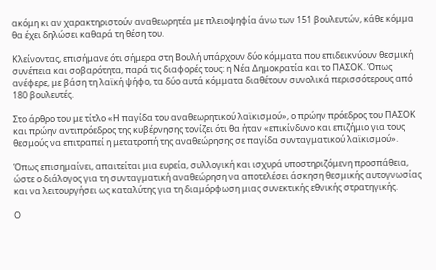ακόμη κι αν χαρακτηριστούν αναθεωρητέα με πλειοψηφία άνω των 151 βουλευτών, κάθε κόμμα θα έχει δηλώσει καθαρά τη θέση του.

Κλείνοντας, επισήμανε ότι σήμερα στη Βουλή υπάρχουν δύο κόμματα που επιδεικνύουν θεσμική συνέπεια και σοβαρότητα, παρά τις διαφορές τους: η Νέα Δημοκρατία και το ΠΑΣΟΚ. Όπως ανέφερε, με βάση τη λαϊκή ψήφο, τα δύο αυτά κόμματα διαθέτουν συνολικά περισσότερους από 180 βουλευτές.

Στο άρθρο του με τίτλο «Η παγίδα του αναθεωρητικού λαϊκισμού», ο πρώην πρόεδρος του ΠΑΣΟΚ και πρώην αντιπρόεδρος της κυβέρνησης τονίζει ότι θα ήταν «επικίνδυνο και επιζήμιο για τους θεσμούς να επιτραπεί η μετατροπή της αναθεώρησης σε παγίδα συνταγματικού λαϊκισμού».

Όπως επισημαίνει, απαιτείται μια ευρεία, συλλογική και ισχυρά υποστηριζόμενη προσπάθεια, ώστε ο διάλογος για τη συνταγματική αναθεώρηση να αποτελέσει άσκηση θεσμικής αυτογνωσίας και να λειτουργήσει ως καταλύτης για τη διαμόρφωση μιας συνεκτικής εθνικής στρατηγικής.

Ο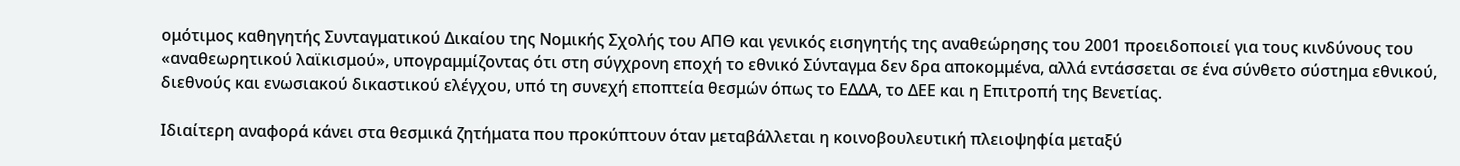ομότιμος καθηγητής Συνταγματικού Δικαίου της Νομικής Σχολής του ΑΠΘ και γενικός εισηγητής της αναθεώρησης του 2001 προειδοποιεί για τους κινδύνους του «αναθεωρητικού λαϊκισμού», υπογραμμίζοντας ότι στη σύγχρονη εποχή το εθνικό Σύνταγμα δεν δρα αποκομμένα, αλλά εντάσσεται σε ένα σύνθετο σύστημα εθνικού, διεθνούς και ενωσιακού δικαστικού ελέγχου, υπό τη συνεχή εποπτεία θεσμών όπως το ΕΔΔΑ, το ΔΕΕ και η Επιτροπή της Βενετίας.

Ιδιαίτερη αναφορά κάνει στα θεσμικά ζητήματα που προκύπτουν όταν μεταβάλλεται η κοινοβουλευτική πλειοψηφία μεταξύ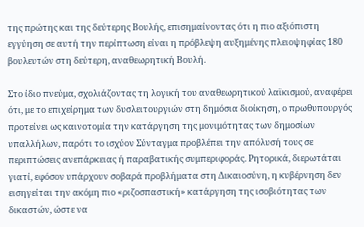της πρώτης και της δεύτερης Βουλής, επισημαίνοντας ότι η πιο αξιόπιστη εγγύηση σε αυτή την περίπτωση είναι η πρόβλεψη αυξημένης πλειοψηφίας 180 βουλευτών στη δεύτερη, αναθεωρητική Βουλή.

Στο ίδιο πνεύμα, σχολιάζοντας τη λογική του αναθεωρητικού λαϊκισμού, αναφέρει ότι, με το επιχείρημα των δυσλειτουργιών στη δημόσια διοίκηση, ο πρωθυπουργός προτείνει ως καινοτομία την κατάργηση της μονιμότητας των δημοσίων υπαλλήλων, παρότι το ισχύον Σύνταγμα προβλέπει την απόλυσή τους σε περιπτώσεις ανεπάρκειας ή παραβατικής συμπεριφοράς. Ρητορικά, διερωτάται γιατί, εφόσον υπάρχουν σοβαρά προβλήματα στη Δικαιοσύνη, η κυβέρνηση δεν εισηγείται την ακόμη πιο «ριζοσπαστική» κατάργηση της ισοβιότητας των δικαστών, ώστε να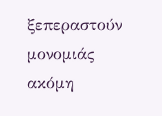ξεπεραστούν μονομιάς ακόμη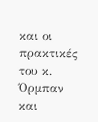και οι πρακτικές του κ. Όρμπαν και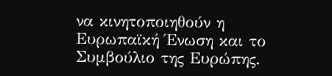να κινητοποιηθούν η Ευρωπαϊκή Ένωση και το Συμβούλιο της Ευρώπης.